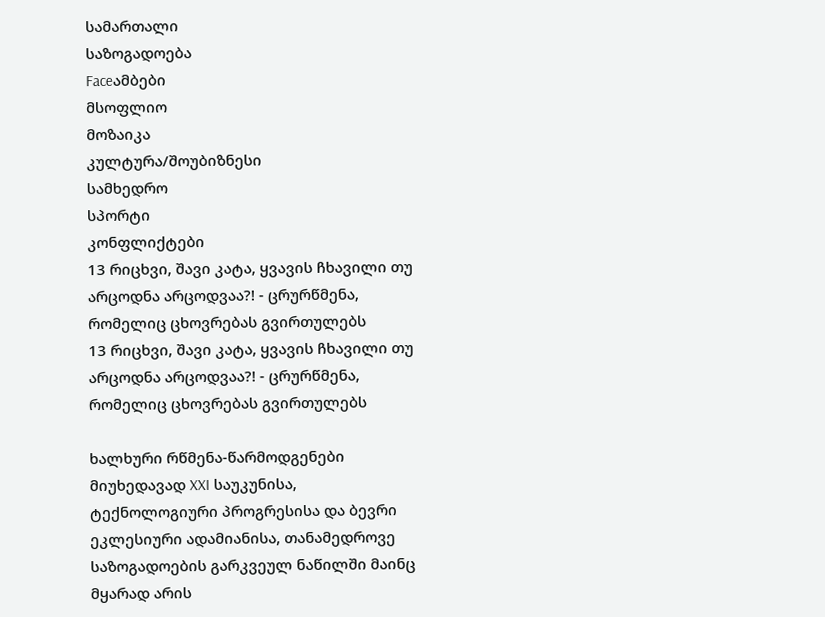სამართალი
საზოგადოება
Faceამბები
მსოფლიო
მოზაიკა
კულტურა/შოუბიზნესი
სამხედრო
სპორტი
კონფლიქტები
13 რიცხვი, შავი კატა, ყვავის ჩხავილი თუ არცოდნა არცოდვაა?! - ცრურწმენა, რომელიც ცხოვრებას გვირთულებს
13 რიცხვი, შავი კატა, ყვავის ჩხავილი თუ არცოდნა არცოდვაა?! - ცრურწმენა, რომელიც ცხოვრებას გვირთულებს

ხალხური რწმენა-წარმოდგენები მიუხედავად XXI საუკუნისა, ტექნოლოგიური პროგრესისა და ბევრი ეკლესიური ადამიანისა, თანამედროვე საზოგადოების გარკვეულ ნაწილში მაინც მყარად არის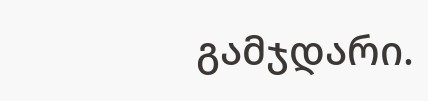გამჯდარი.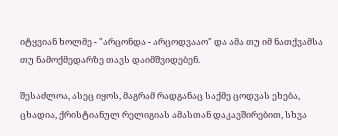იტყვიან ხოლმე - "არცონდა - არცოდვააო" და ამა თუ იმ ნათქვამსა თუ ნამოქმედარზე თავს დაიმშვიდებენ.

შესაძლოა, ასეც იყოს, მაგრამ რადგანაც საქმე ცოდვას ეხება, ცხადია, ქრისტიანულ რელიგიას ამასთან დაკავშირებით, სხვა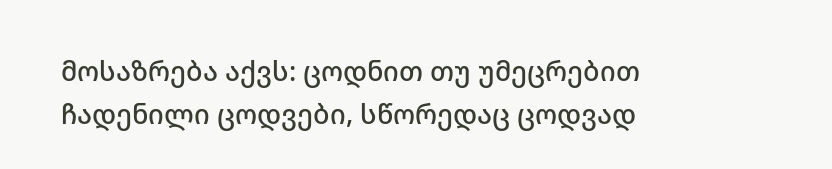მოსაზრება აქვს: ცოდნით თუ უმეცრებით ჩადენილი ცოდვები, სწორედაც ცოდვად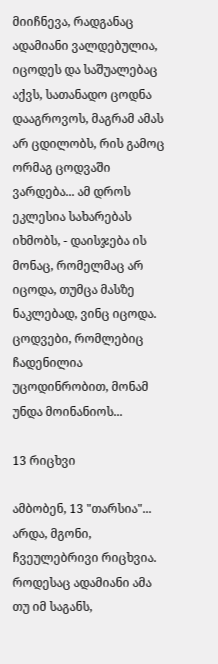მიიჩნევა, რადგანაც ადამიანი ვალდებულია, იცოდეს და საშუალებაც აქვს, სათანადო ცოდნა დააგროვოს, მაგრამ ამას არ ცდილობს, რის გამოც ორმაგ ცოდვაში ვარდება... ამ დროს ეკლესია სახარებას იხმობს, - დაისჯება ის მონაც, რომელმაც არ იცოდა, თუმცა მასზე ნაკლებად, ვინც იცოდა. ცოდვები, რომლებიც ჩადენილია უცოდინრობით, მონამ უნდა მოინანიოს...

13 რიცხვი

ამბობენ, 13 "თარსია"... არდა, მგონი, ჩვეულებრივი რიცხვია. როდესაც ადამიანი ამა თუ იმ საგანს,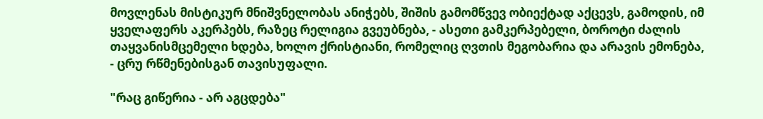მოვლენას მისტიკურ მნიშვნელობას ანიჭებს, შიშის გამომწვევ ობიექტად აქცევს, გამოდის, იმ ყველაფერს აკერპებს, რაზეც რელიგია გვეუბნება, - ასეთი გამკერპებელი, ბოროტი ძალის თაყვანისმცემელი ხდება, ხოლო ქრისტიანი, რომელიც ღვთის მეგობარია და არავის ემონება, - ცრუ რწმენებისგან თავისუფალი.

"რაც გიწერია - არ აგცდება"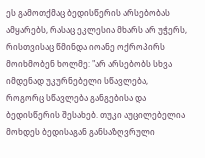ეს გამოთქმაც ბედისწერის არსებობას ამყარებს, რასაც ეკლესია მხარს არ უჭერს, რისთვისაც წმინდა იოანე ოქროპირს მოიხმობენ ხოლმე: "არ არსებობს სხვა იმდენად უკურნებელი სწავლება, როგორც სწავლება განგებისა და ბედისწერის შესახებ. თუკი აუცილებელია მოხდეს ბედისაგან განსაზღვრული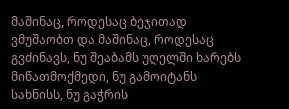მაშინაც, როდესაც ბეჯითად ვმუშაობთ და მაშინაც, როდესაც გვძინავს, ნუ შეაბამს უღელში ხარებს მიწათმოქმედი, ნუ გამოიტანს სახნისს, ნუ გაჭრის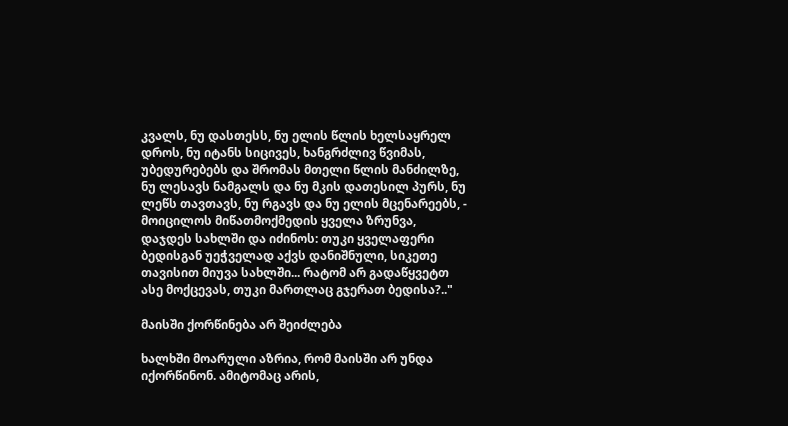კვალს, ნუ დასთესს, ნუ ელის წლის ხელსაყრელ დროს, ნუ იტანს სიცივეს, ხანგრძლივ წვიმას, უბედურებებს და შრომას მთელი წლის მანძილზე, ნუ ლესავს ნამგალს და ნუ მკის დათესილ პურს, ნუ ლეწს თავთავს, ნუ რგავს და ნუ ელის მცენარეებს, - მოიცილოს მიწათმოქმედის ყველა ზრუნვა, დაჯდეს სახლში და იძინოს: თუკი ყველაფერი ბედისგან უეჭველად აქვს დანიშნული, სიკეთე თავისით მიუვა სახლში... რატომ არ გადაწყვეტთ ასე მოქცევას, თუკი მართლაც გჯერათ ბედისა?.."

მაისში ქორწინება არ შეიძლება

ხალხში მოარული აზრია, რომ მაისში არ უნდა იქორწინონ. ამიტომაც არის,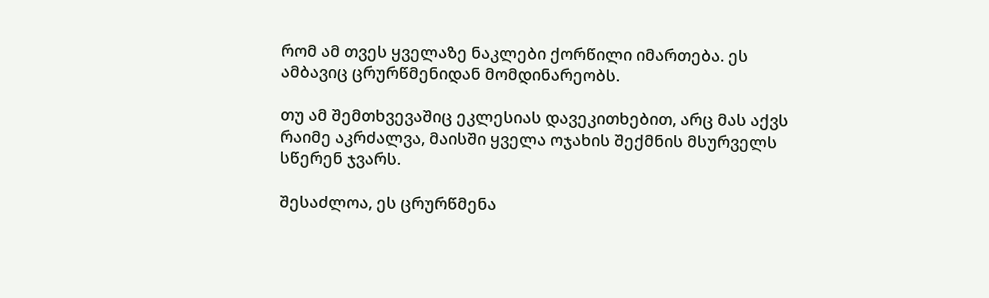რომ ამ თვეს ყველაზე ნაკლები ქორწილი იმართება. ეს ამბავიც ცრურწმენიდან მომდინარეობს.

თუ ამ შემთხვევაშიც ეკლესიას დავეკითხებით, არც მას აქვს რაიმე აკრძალვა, მაისში ყველა ოჯახის შექმნის მსურველს სწერენ ჯვარს.

შესაძლოა, ეს ცრურწმენა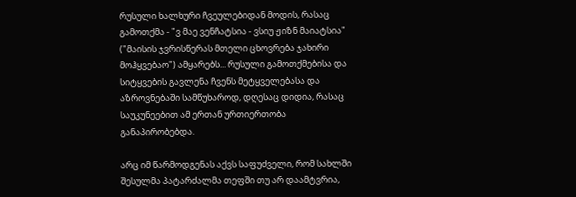რუსული ხალხური ჩვეულებიდან მოდის, რასაც გამოთქმა - "ვ მაე ვენჩატსია - ვსიუ ჟიზნ მაიატსია" ("მაისის ჯვრისწერას მთელი ცხოვრება ჯახირი მოჰყვებაო") ამყარებს... რუსული გამოთქმებისა და სიტყვების გავლენა ჩვენს მეტყველებასა და აზროვნებაში სამწუხაროდ, დღესაც დიდია, რასაც საუკუნეებით ამ ერთან ურთიერთობა განაპირობებდა.

არც იმ წარმოდგენას აქვს საფუძველი, რომ სახლში შესულმა პატარძალმა თეფში თუ არ დაამტვრია,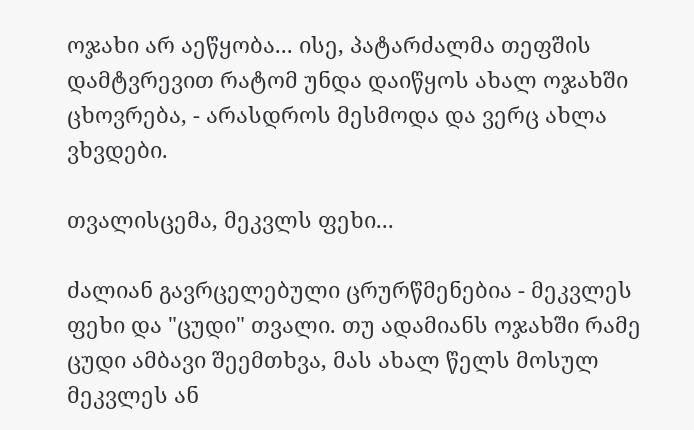ოჯახი არ აეწყობა... ისე, პატარძალმა თეფშის დამტვრევით რატომ უნდა დაიწყოს ახალ ოჯახში ცხოვრება, - არასდროს მესმოდა და ვერც ახლა ვხვდები.

თვალისცემა, მეკვლს ფეხი...

ძალიან გავრცელებული ცრურწმენებია - მეკვლეს ფეხი და "ცუდი" თვალი. თუ ადამიანს ოჯახში რამე ცუდი ამბავი შეემთხვა, მას ახალ წელს მოსულ მეკვლეს ან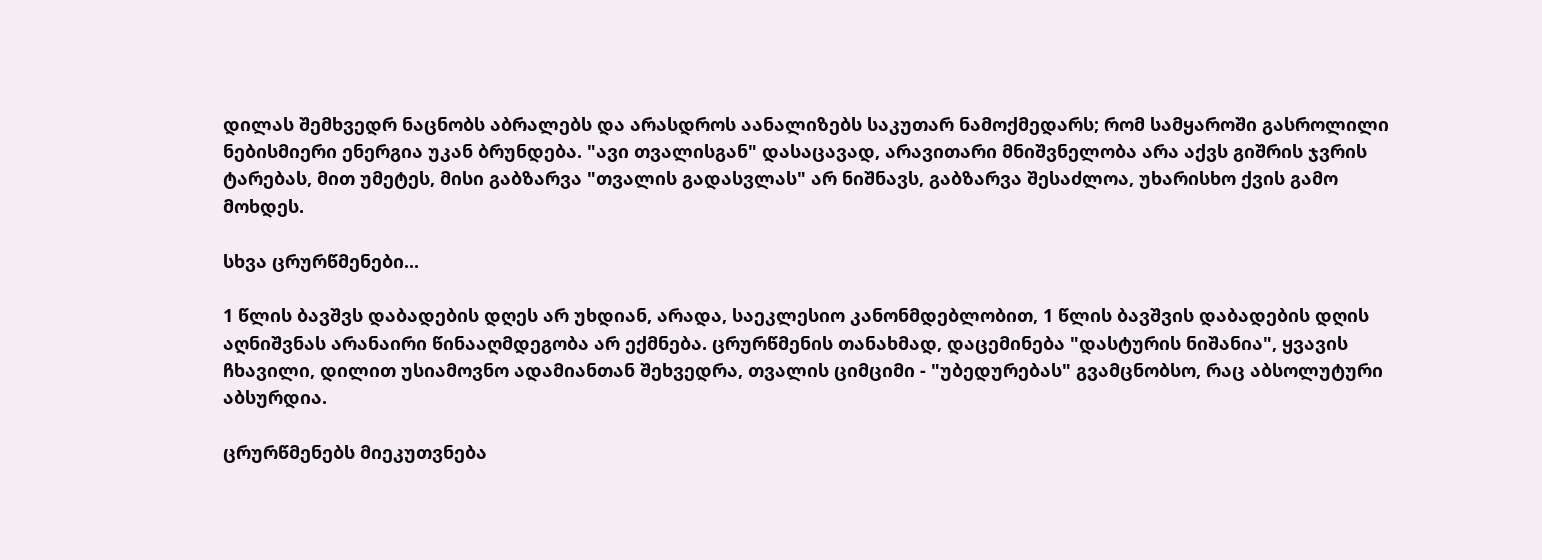დილას შემხვედრ ნაცნობს აბრალებს და არასდროს აანალიზებს საკუთარ ნამოქმედარს; რომ სამყაროში გასროლილი ნებისმიერი ენერგია უკან ბრუნდება. "ავი თვალისგან" დასაცავად, არავითარი მნიშვნელობა არა აქვს გიშრის ჯვრის ტარებას, მით უმეტეს, მისი გაბზარვა "თვალის გადასვლას" არ ნიშნავს, გაბზარვა შესაძლოა, უხარისხო ქვის გამო მოხდეს.

სხვა ცრურწმენები...

1 წლის ბავშვს დაბადების დღეს არ უხდიან, არადა, საეკლესიო კანონმდებლობით, 1 წლის ბავშვის დაბადების დღის აღნიშვნას არანაირი წინააღმდეგობა არ ექმნება. ცრურწმენის თანახმად, დაცემინება "დასტურის ნიშანია", ყვავის ჩხავილი, დილით უსიამოვნო ადამიანთან შეხვედრა, თვალის ციმციმი - "უბედურებას" გვამცნობსო, რაც აბსოლუტური აბსურდია.

ცრურწმენებს მიეკუთვნება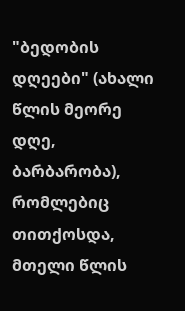"ბედობის დღეები" (ახალი წლის მეორე დღე, ბარბარობა), რომლებიც თითქოსდა, მთელი წლის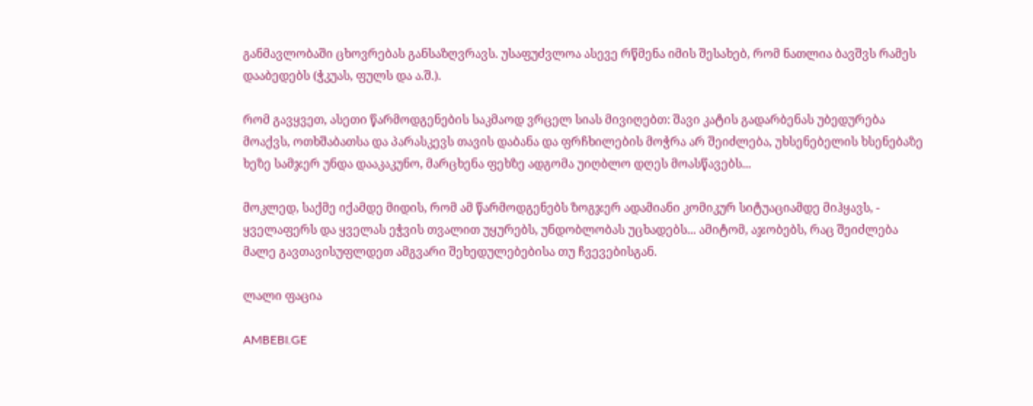განმავლობაში ცხოვრებას განსაზღვრავს. უსაფუძვლოა ასევე რწმენა იმის შესახებ, რომ ნათლია ბავშვს რამეს დააბედებს (ჭკუას, ფულს და ა.შ.).

რომ გავყვეთ, ასეთი წარმოდგენების საკმაოდ ვრცელ სიას მივიღებთ: შავი კატის გადარბენას უბედურება მოაქვს, ოთხშაბათსა და პარასკევს თავის დაბანა და ფრჩხილების მოჭრა არ შეიძლება, უხსენებელის ხსენებაზე ხეზე სამჯერ უნდა დააკაკუნო, მარცხენა ფეხზე ადგომა უიღბლო დღეს მოასწავებს...

მოკლედ, საქმე იქამდე მიდის, რომ ამ წარმოდგენებს ზოგჯერ ადამიანი კომიკურ სიტუაციამდე მიჰყავს, - ყველაფერს და ყველას ეჭვის თვალით უყურებს, უნდობლობას უცხადებს... ამიტომ, აჯობებს, რაც შეიძლება მალე გავთავისუფლდეთ ამგვარი შეხედულებებისა თუ ჩვევებისგან.

ლალი ფაცია

AMBEBI.GE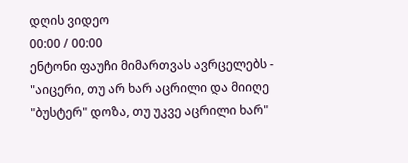დღის ვიდეო
00:00 / 00:00
ენტონი ფაუჩი მიმართვას ავრცელებს - "აიცერი, თუ არ ხარ აცრილი და მიიღე "ბუსტერ" დოზა, თუ უკვე აცრილი ხარ"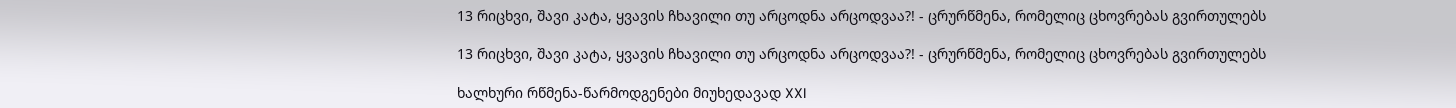13 რიცხვი, შავი კატა, ყვავის ჩხავილი თუ არცოდნა არცოდვაა?! - ცრურწმენა, რომელიც ცხოვრებას გვირთულებს

13 რიცხვი, შავი კატა, ყვავის ჩხავილი თუ არცოდნა არცოდვაა?! - ცრურწმენა, რომელიც ცხოვრებას გვირთულებს

ხალხური რწმენა-წარმოდგენები მიუხედავად XXI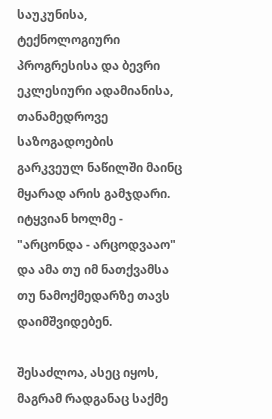საუკუნისა, ტექნოლოგიური პროგრესისა და ბევრი ეკლესიური ადამიანისა, თანამედროვე საზოგადოების გარკვეულ ნაწილში მაინც მყარად არის გამჯდარი. იტყვიან ხოლმე - "არცონდა - არცოდვააო" და ამა თუ იმ ნათქვამსა თუ ნამოქმედარზე თავს დაიმშვიდებენ.

შესაძლოა, ასეც იყოს, მაგრამ რადგანაც საქმე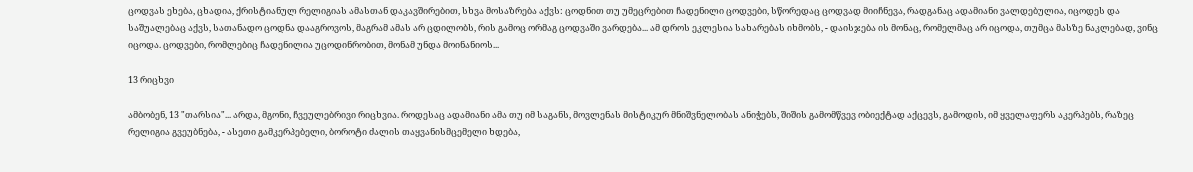ცოდვას ეხება, ცხადია, ქრისტიანულ რელიგიას ამასთან დაკავშირებით, სხვა მოსაზრება აქვს: ცოდნით თუ უმეცრებით ჩადენილი ცოდვები, სწორედაც ცოდვად მიიჩნევა, რადგანაც ადამიანი ვალდებულია, იცოდეს და საშუალებაც აქვს, სათანადო ცოდნა დააგროვოს, მაგრამ ამას არ ცდილობს, რის გამოც ორმაგ ცოდვაში ვარდება... ამ დროს ეკლესია სახარებას იხმობს, - დაისჯება ის მონაც, რომელმაც არ იცოდა, თუმცა მასზე ნაკლებად, ვინც იცოდა. ცოდვები, რომლებიც ჩადენილია უცოდინრობით, მონამ უნდა მოინანიოს...

13 რიცხვი

ამბობენ, 13 "თარსია"... არდა, მგონი, ჩვეულებრივი რიცხვია. როდესაც ადამიანი ამა თუ იმ საგანს, მოვლენას მისტიკურ მნიშვნელობას ანიჭებს, შიშის გამომწვევ ობიექტად აქცევს, გამოდის, იმ ყველაფერს აკერპებს, რაზეც რელიგია გვეუბნება, - ასეთი გამკერპებელი, ბოროტი ძალის თაყვანისმცემელი ხდება,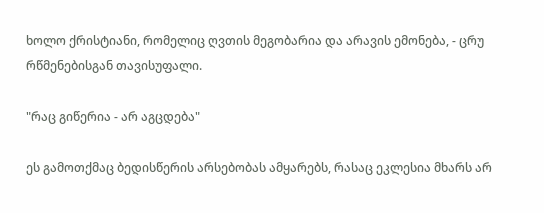ხოლო ქრისტიანი, რომელიც ღვთის მეგობარია და არავის ემონება, - ცრუ რწმენებისგან თავისუფალი.

"რაც გიწერია - არ აგცდება"

ეს გამოთქმაც ბედისწერის არსებობას ამყარებს, რასაც ეკლესია მხარს არ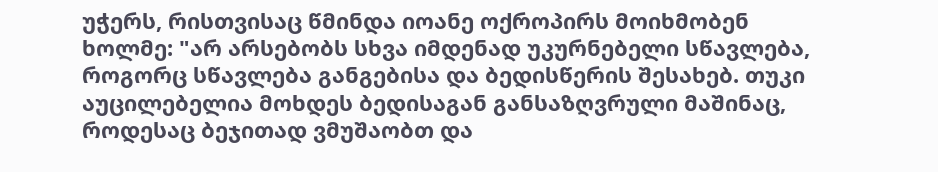უჭერს, რისთვისაც წმინდა იოანე ოქროპირს მოიხმობენ ხოლმე: "არ არსებობს სხვა იმდენად უკურნებელი სწავლება, როგორც სწავლება განგებისა და ბედისწერის შესახებ. თუკი აუცილებელია მოხდეს ბედისაგან განსაზღვრული მაშინაც, როდესაც ბეჯითად ვმუშაობთ და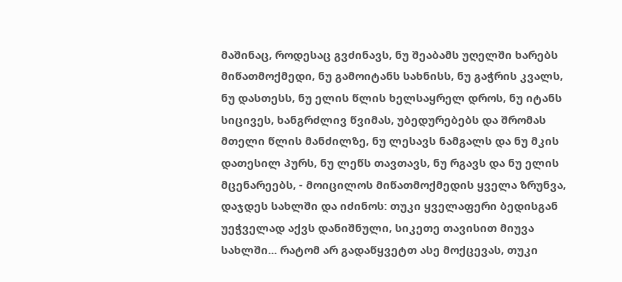მაშინაც, როდესაც გვძინავს, ნუ შეაბამს უღელში ხარებს მიწათმოქმედი, ნუ გამოიტანს სახნისს, ნუ გაჭრის კვალს, ნუ დასთესს, ნუ ელის წლის ხელსაყრელ დროს, ნუ იტანს სიცივეს, ხანგრძლივ წვიმას, უბედურებებს და შრომას მთელი წლის მანძილზე, ნუ ლესავს ნამგალს და ნუ მკის დათესილ პურს, ნუ ლეწს თავთავს, ნუ რგავს და ნუ ელის მცენარეებს, - მოიცილოს მიწათმოქმედის ყველა ზრუნვა, დაჯდეს სახლში და იძინოს: თუკი ყველაფერი ბედისგან უეჭველად აქვს დანიშნული, სიკეთე თავისით მიუვა სახლში... რატომ არ გადაწყვეტთ ასე მოქცევას, თუკი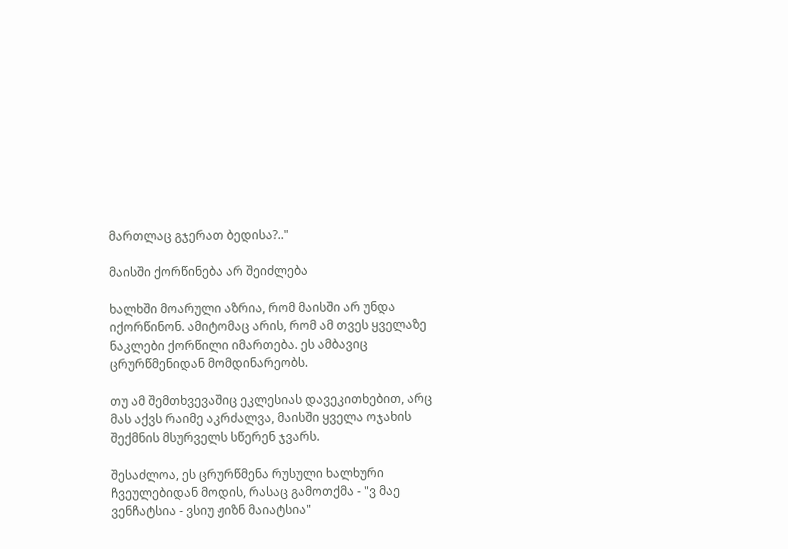მართლაც გჯერათ ბედისა?.."

მაისში ქორწინება არ შეიძლება

ხალხში მოარული აზრია, რომ მაისში არ უნდა იქორწინონ. ამიტომაც არის, რომ ამ თვეს ყველაზე ნაკლები ქორწილი იმართება. ეს ამბავიც ცრურწმენიდან მომდინარეობს.

თუ ამ შემთხვევაშიც ეკლესიას დავეკითხებით, არც მას აქვს რაიმე აკრძალვა, მაისში ყველა ოჯახის შექმნის მსურველს სწერენ ჯვარს.

შესაძლოა, ეს ცრურწმენა რუსული ხალხური ჩვეულებიდან მოდის, რასაც გამოთქმა - "ვ მაე ვენჩატსია - ვსიუ ჟიზნ მაიატსია"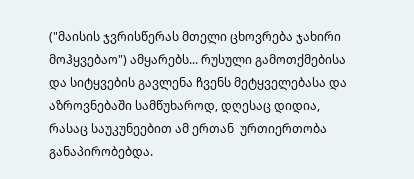("მაისის ჯვრისწერას მთელი ცხოვრება ჯახირი მოჰყვებაო") ამყარებს... რუსული გამოთქმებისა და სიტყვების გავლენა ჩვენს მეტყველებასა და აზროვნებაში სამწუხაროდ, დღესაც დიდია, რასაც საუკუნეებით ამ ერთან  ურთიერთობა განაპირობებდა.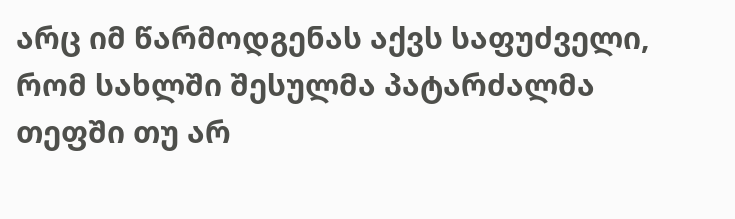არც იმ წარმოდგენას აქვს საფუძველი, რომ სახლში შესულმა პატარძალმა თეფში თუ არ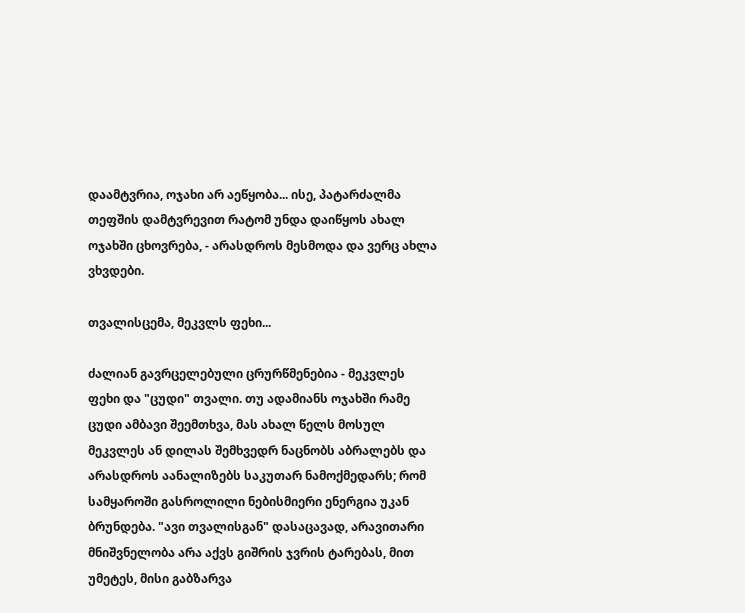დაამტვრია, ოჯახი არ აეწყობა... ისე, პატარძალმა თეფშის დამტვრევით რატომ უნდა დაიწყოს ახალ ოჯახში ცხოვრება, - არასდროს მესმოდა და ვერც ახლა ვხვდები.

თვალისცემა, მეკვლს ფეხი...

ძალიან გავრცელებული ცრურწმენებია - მეკვლეს ფეხი და "ცუდი" თვალი. თუ ადამიანს ოჯახში რამე ცუდი ამბავი შეემთხვა, მას ახალ წელს მოსულ მეკვლეს ან დილას შემხვედრ ნაცნობს აბრალებს და არასდროს აანალიზებს საკუთარ ნამოქმედარს; რომ სამყაროში გასროლილი ნებისმიერი ენერგია უკან ბრუნდება. "ავი თვალისგან" დასაცავად, არავითარი მნიშვნელობა არა აქვს გიშრის ჯვრის ტარებას, მით უმეტეს, მისი გაბზარვა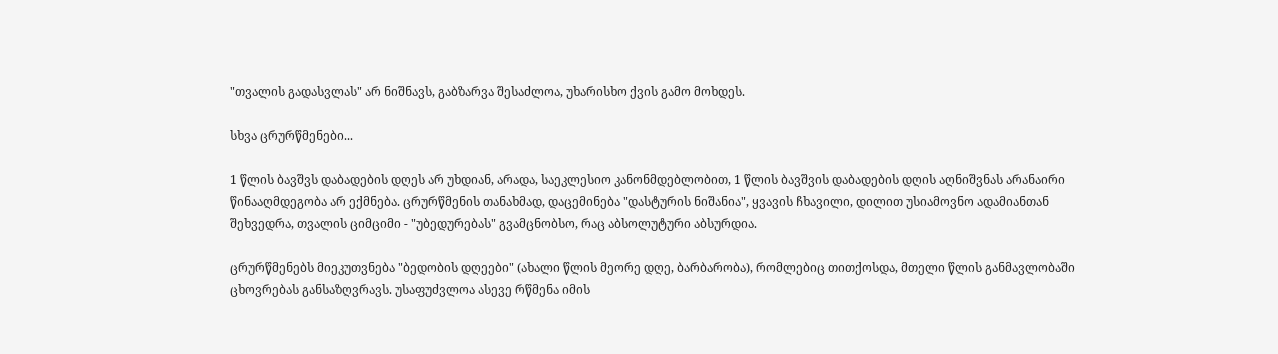"თვალის გადასვლას" არ ნიშნავს, გაბზარვა შესაძლოა, უხარისხო ქვის გამო მოხდეს.

სხვა ცრურწმენები...

1 წლის ბავშვს დაბადების დღეს არ უხდიან, არადა, საეკლესიო კანონმდებლობით, 1 წლის ბავშვის დაბადების დღის აღნიშვნას არანაირი წინააღმდეგობა არ ექმნება. ცრურწმენის თანახმად, დაცემინება "დასტურის ნიშანია", ყვავის ჩხავილი, დილით უსიამოვნო ადამიანთან შეხვედრა, თვალის ციმციმი - "უბედურებას" გვამცნობსო, რაც აბსოლუტური აბსურდია.

ცრურწმენებს მიეკუთვნება "ბედობის დღეები" (ახალი წლის მეორე დღე, ბარბარობა), რომლებიც თითქოსდა, მთელი წლის განმავლობაში ცხოვრებას განსაზღვრავს. უსაფუძვლოა ასევე რწმენა იმის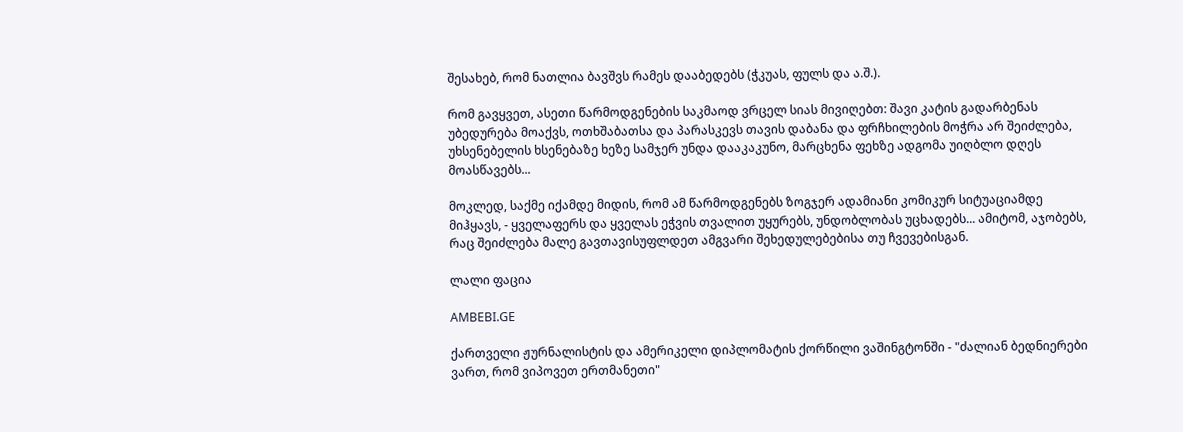შესახებ, რომ ნათლია ბავშვს რამეს დააბედებს (ჭკუას, ფულს და ა.შ.).

რომ გავყვეთ, ასეთი წარმოდგენების საკმაოდ ვრცელ სიას მივიღებთ: შავი კატის გადარბენას უბედურება მოაქვს, ოთხშაბათსა და პარასკევს თავის დაბანა და ფრჩხილების მოჭრა არ შეიძლება, უხსენებელის ხსენებაზე ხეზე სამჯერ უნდა დააკაკუნო, მარცხენა ფეხზე ადგომა უიღბლო დღეს მოასწავებს...

მოკლედ, საქმე იქამდე მიდის, რომ ამ წარმოდგენებს ზოგჯერ ადამიანი კომიკურ სიტუაციამდე მიჰყავს, - ყველაფერს და ყველას ეჭვის თვალით უყურებს, უნდობლობას უცხადებს... ამიტომ, აჯობებს, რაც შეიძლება მალე გავთავისუფლდეთ ამგვარი შეხედულებებისა თუ ჩვევებისგან.

ლალი ფაცია

AMBEBI.GE

ქართველი ჟურნალისტის და ამერიკელი დიპლომატის ქორწილი ვაშინგტონში - "ძალიან ბედნიერები ვართ, რომ ვიპოვეთ ერთმანეთი"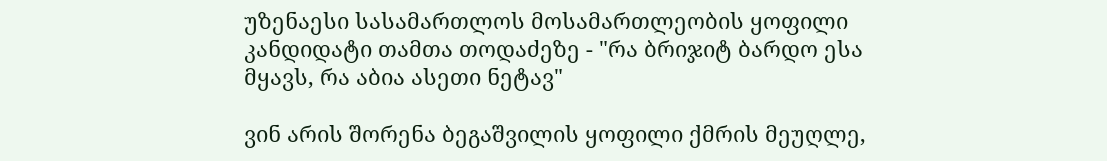უზენაესი სასამართლოს მოსამართლეობის ყოფილი კანდიდატი თამთა თოდაძეზე - "რა ბრიჯიტ ბარდო ესა მყავს, რა აბია ასეთი ნეტავ"

ვინ არის შორენა ბეგაშვილის ყოფილი ქმრის მეუღლე,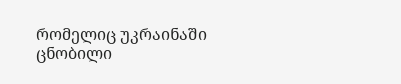რომელიც უკრაინაში ცნობილი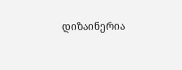დიზაინერია